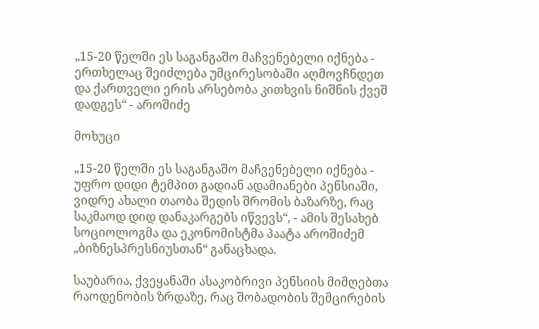„15-20 წელში ეს საგანგაშო მაჩვენებელი იქნება - ერთხელაც შეიძლება უმცირესობაში აღმოვჩნდეთ და ქართველი ერის არსებობა კითხვის ნიშნის ქვეშ დადგეს“ - აროშიძე

მოხუცი

„15-20 წელში ეს საგანგაშო მაჩვენებელი იქნება - უფრო დიდი ტემპით გადიან ადამიანები პენსიაში, ვიდრე ახალი თაობა შედის შრომის ბაზარზე, რაც საკმაოდ დიდ დანაკარგებს იწვევს“, - ამის შესახებ სოციოლოგმა და ეკონომისტმა პაატა აროშიძემ „ბიზნესპრესნიუსთან“ განაცხადა.

საუბარია, ქვეყანაში ასაკობრივი პენსიის მიმღებთა რაოდენობის ზრდაზე, რაც შობადობის შემცირების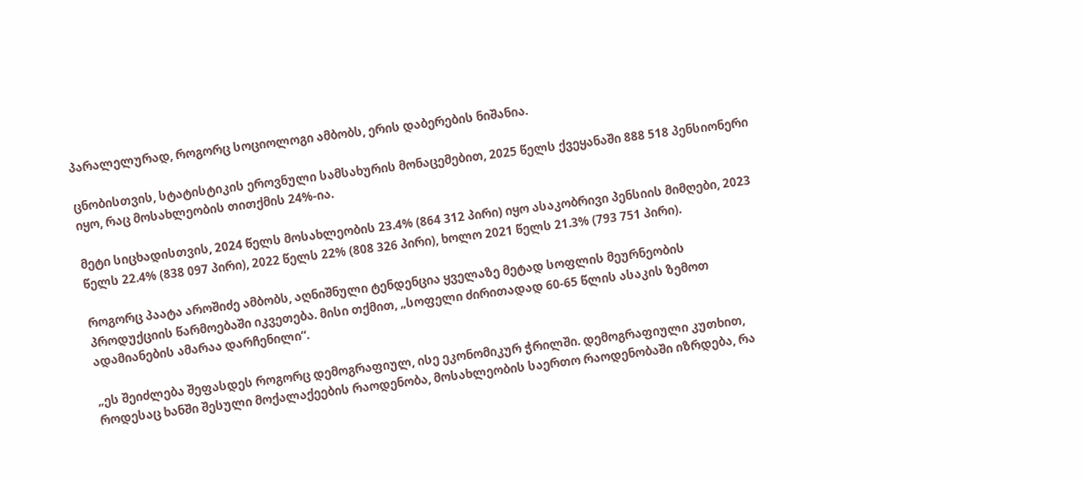პარალელურად, როგორც სოციოლოგი ამბობს, ერის დაბერების ნიშანია.

ცნობისთვის, სტატისტიკის ეროვნული სამსახურის მონაცემებით, 2025 წელს ქვეყანაში 888 518 პენსიონერი იყო, რაც მოსახლეობის თითქმის 24%-ია.

მეტი სიცხადისთვის, 2024 წელს მოსახლეობის 23.4% (864 312 პირი) იყო ასაკობრივი პენსიის მიმღები, 2023 წელს 22.4% (838 097 პირი), 2022 წელს 22% (808 326 პირი), ხოლო 2021 წელს 21.3% (793 751 პირი).

როგორც პაატა აროშიძე ამბობს, აღნიშნული ტენდენცია ყველაზე მეტად სოფლის მეურნეობის პროდუქციის წარმოებაში იკვეთება. მისი თქმით, „სოფელი ძირითადად 60-65 წლის ასაკის ზემოთ ადამიანების ამარაა დარჩენილი“.

„ეს შეიძლება შეფასდეს როგორც დემოგრაფიულ, ისე ეკონომიკურ ჭრილში. დემოგრაფიული კუთხით, როდესაც ხანში შესული მოქალაქეების რაოდენობა, მოსახლეობის საერთო რაოდენობაში იზრდება, რა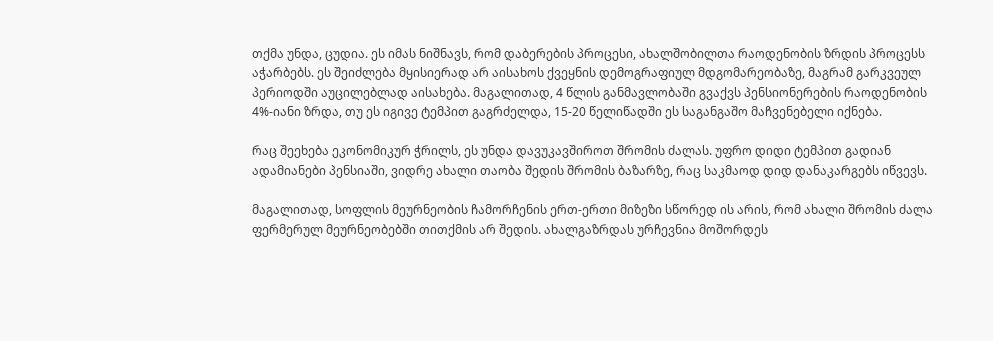თქმა უნდა, ცუდია. ეს იმას ნიშნავს, რომ დაბერების პროცესი, ახალშობილთა რაოდენობის ზრდის პროცესს აჭარბებს. ეს შეიძლება მყისიერად არ აისახოს ქვეყნის დემოგრაფიულ მდგომარეობაზე, მაგრამ გარკვეულ პერიოდში აუცილებლად აისახება. მაგალითად, 4 წლის განმავლობაში გვაქვს პენსიონერების რაოდენობის 4%-იანი ზრდა, თუ ეს იგივე ტემპით გაგრძელდა, 15-20 წელიწადში ეს საგანგაშო მაჩვენებელი იქნება.

რაც შეეხება ეკონომიკურ ჭრილს, ეს უნდა დავუკავშიროთ შრომის ძალას. უფრო დიდი ტემპით გადიან ადამიანები პენსიაში, ვიდრე ახალი თაობა შედის შრომის ბაზარზე, რაც საკმაოდ დიდ დანაკარგებს იწვევს.

მაგალითად, სოფლის მეურნეობის ჩამორჩენის ერთ-ერთი მიზეზი სწორედ ის არის, რომ ახალი შრომის ძალა ფერმერულ მეურნეობებში თითქმის არ შედის. ახალგაზრდას ურჩევნია მოშორდეს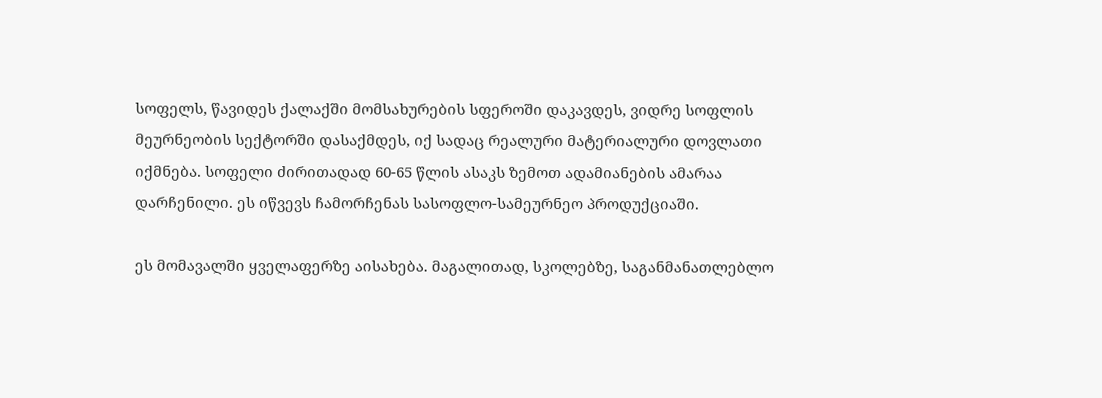სოფელს, წავიდეს ქალაქში მომსახურების სფეროში დაკავდეს, ვიდრე სოფლის მეურნეობის სექტორში დასაქმდეს, იქ სადაც რეალური მატერიალური დოვლათი იქმნება. სოფელი ძირითადად 60-65 წლის ასაკს ზემოთ ადამიანების ამარაა დარჩენილი. ეს იწვევს ჩამორჩენას სასოფლო-სამეურნეო პროდუქციაში.

ეს მომავალში ყველაფერზე აისახება. მაგალითად, სკოლებზე, საგანმანათლებლო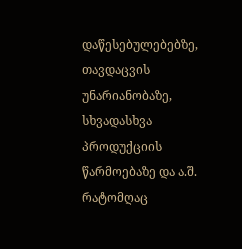დაწესებულებებზე, თავდაცვის უნარიანობაზე, სხვადასხვა პროდუქციის წარმოებაზე და ა.შ. რატომღაც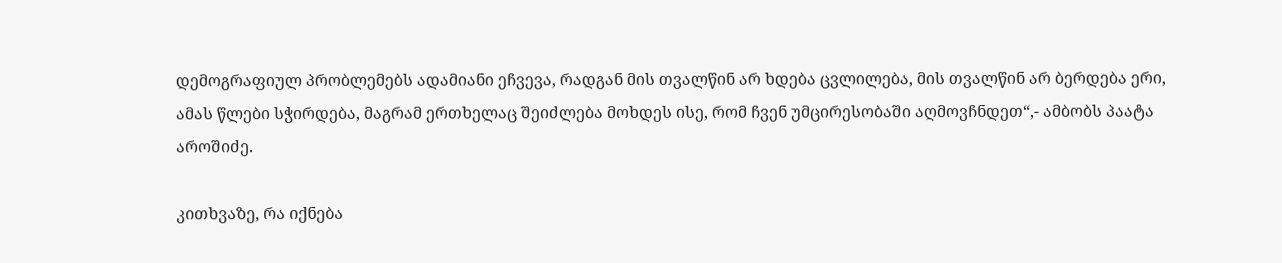დემოგრაფიულ პრობლემებს ადამიანი ეჩვევა, რადგან მის თვალწინ არ ხდება ცვლილება, მის თვალწინ არ ბერდება ერი, ამას წლები სჭირდება, მაგრამ ერთხელაც შეიძლება მოხდეს ისე, რომ ჩვენ უმცირესობაში აღმოვჩნდეთ“,- ამბობს პაატა აროშიძე.

კითხვაზე, რა იქნება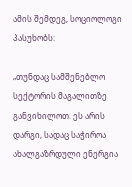ამის შემდეგ, სოციოლოგი პასუხობს:

„თუნდაც სამშენებლო სექტორის მაგალითზე განვიხილოთ. ეს არის დარგი, სადაც საჭიროა ახალგაზრდული ენერგია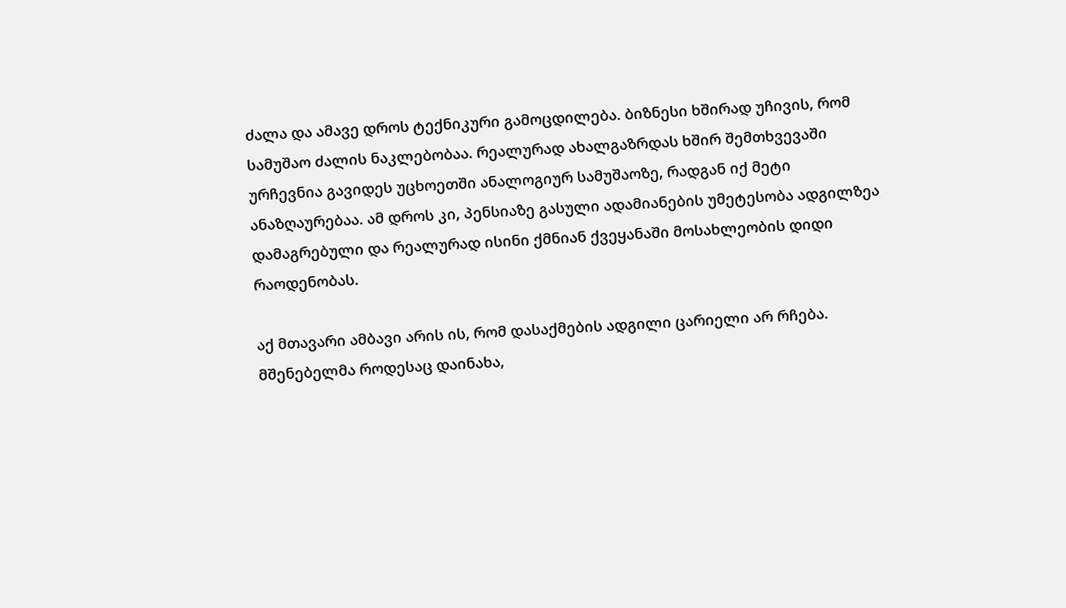ძალა და ამავე დროს ტექნიკური გამოცდილება. ბიზნესი ხშირად უჩივის, რომ სამუშაო ძალის ნაკლებობაა. რეალურად ახალგაზრდას ხშირ შემთხვევაში ურჩევნია გავიდეს უცხოეთში ანალოგიურ სამუშაოზე, რადგან იქ მეტი ანაზღაურებაა. ამ დროს კი, პენსიაზე გასული ადამიანების უმეტესობა ადგილზეა დამაგრებული და რეალურად ისინი ქმნიან ქვეყანაში მოსახლეობის დიდი რაოდენობას.

აქ მთავარი ამბავი არის ის, რომ დასაქმების ადგილი ცარიელი არ რჩება. მშენებელმა როდესაც დაინახა,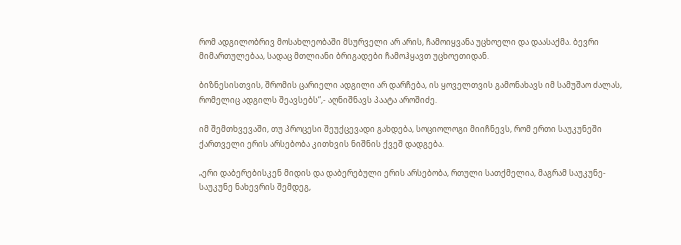რომ ადგილობრივ მოსახლეობაში მსურველი არ არის, ჩამოიყვანა უცხოელი და დაასაქმა. ბევრი მიმართულებაა, სადაც მთლიანი ბრიგადები ჩამოჰყავთ უცხოეთიდან.

ბიზნესისთვის, შრომის ცარიელი ადგილი არ დარჩება, ის ყოველთვის გამონახავს იმ სამუშაო ძალას, რომელიც ადგილს შეავსებს“,- აღნიშნავს პაატა აროშიძე.

იმ შემთხვევაში, თუ პროცესი შეუქცევადი გახდება, სოციოლოგი მიიჩნევს, რომ ერთი საუკუნეში ქართველი ერის არსებობა კითხვის ნიშნის ქვეშ დადგება.

„ერი დაბერებისკენ მიდის და დაბერებული ერის არსებობა, რთული სათქმელია, მაგრამ საუკუნე- საუკუნე ნახევრის შემდეგ,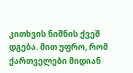კითხვის ნიშნის ქვეშ დგება. მით უფრო, რომ ქართველები მიდიან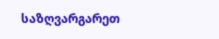საზღვარგარეთ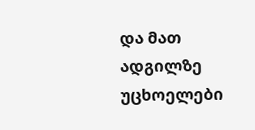და მათ ადგილზე უცხოელები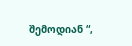შემოდიან “,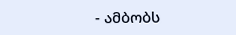- ამბობს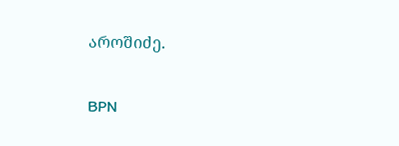აროშიძე.

BPN